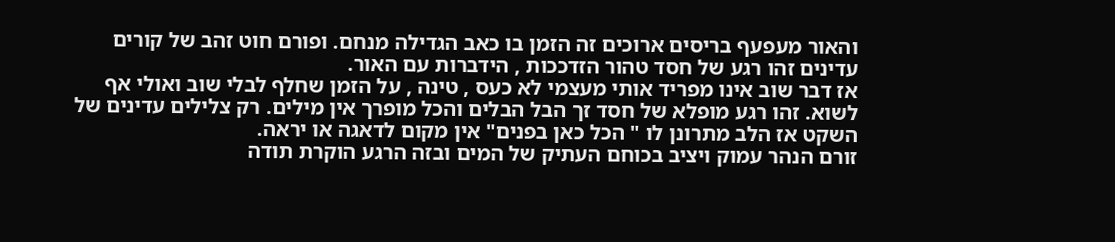והאור מעפעף בריסים ארוכים זה הזמן בו כאב הגדילה מנחם. ופורם חוט זהב של קורים עדינים זהו רגע של חסד טהור הזדככות , הידברות עם האור.
אז דבר שוב אינו מפריד אותי מעצמי לא כעס , טינה , על הזמן שחלף לבלי שוב ואולי אף לשוא. זהו רגע מופלא של חסד זך הבל הבלים והכל מופרך אין מילים. רק צלילים עדינים של השקט אז הלב מתרונן לו " הכל כאן בפנים" אין מקום לדאגה או יראה.
זורם הנהר עמוק ויציב בכוחם העתיק של המים ובזה הרגע הוקרת תודה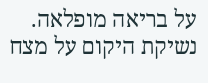על בריאה מופלאה. נשיקת היקום על מצח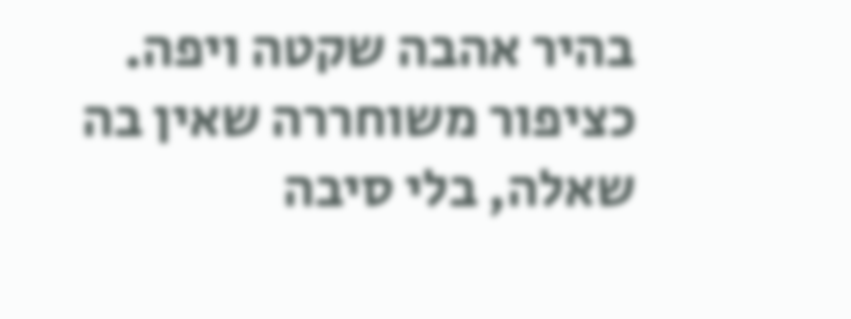בהיר אהבה שקטה ויפה. כציפור משוחררה שאין בה שאלה, בלי סיבה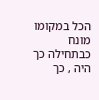הכל במקומו מונח כבתחילה כך היה , כך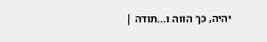יהיה, כך הווה ו...תודה |